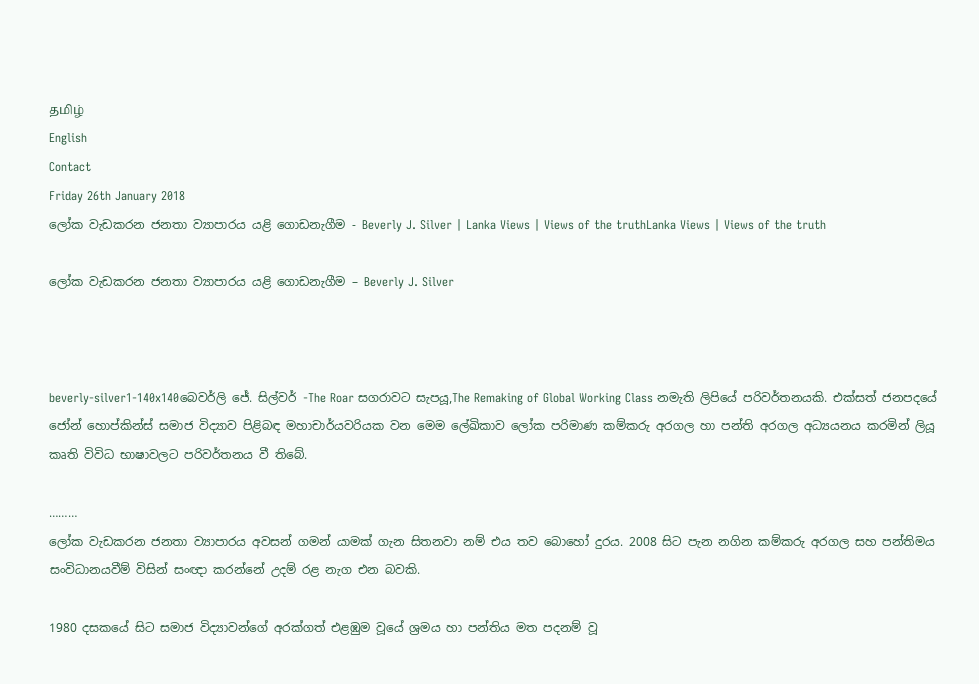தமிழ்
English
Contact
Friday 26th January 2018
ලෝක වැඩකරන ජනතා ව්‍යාපාරය යළි ගොඩනැගීම - Beverly J. Silver | Lanka Views | Views of the truthLanka Views | Views of the truth

ලෝක වැඩකරන ජනතා ව්‍යාපාරය යළි ගොඩනැගීම – Beverly J. Silver



beverly-silver1-140x140බෙවර්ලි ජේ. සිල්වර් -The Roar සගරාවට සැපයූ,The Remaking of Global Working Class නමැති ලිපියේ පරිවර්තනයකි. එක්සත් ජනපදයේ ජෝන් හොප්කින්ස් සමාජ විද්‍යාව පිළිබඳ මහාචාර්යවරියක වන මෙම ලේඛිකාව ලෝක පරිමාණ කම්කරු අරගල හා පන්ති අරගල අධ්‍යයනය කරමින් ලියූ කෘති විවිධ භාෂාවලට පරිවර්තනය වී තිබේ.

………
ලෝක වැඩකරන ජනතා ව්‍යාපාරය අවසන් ගමන් යාමක් ගැන සිතනවා නම් එය තව බොහෝ දුරය. 2008 සිට පැන නගින කම්කරු අරගල සහ පන්තිමය සංවිධානයවීම් විසින් සංඥා කරන්නේ උදම් රළ නැග එන බවකි.

1980 දසකයේ සිට සමාජ විද්‍යාවන්ගේ අරක්ගත් එළඹුම වූයේ ශ්‍රමය හා පන්තිය මත පදනම් වූ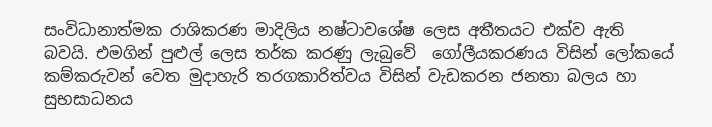සංවිධානාත්මක රාශිකරණ මාදිලිය නෂ්ටාවශේෂ ලෙස අතීතයට එක්ව ඇති බවයි. එමගින් පුළුල් ලෙස තර්ක කරණු ලැබුවේ  ගෝලීයකරණය විසින් ලෝකයේ කම්කරුවන් වෙත මුදාහැරි තරගකාරිත්වය විසින් වැඩකරන ජනතා බලය හා සුභසාධනය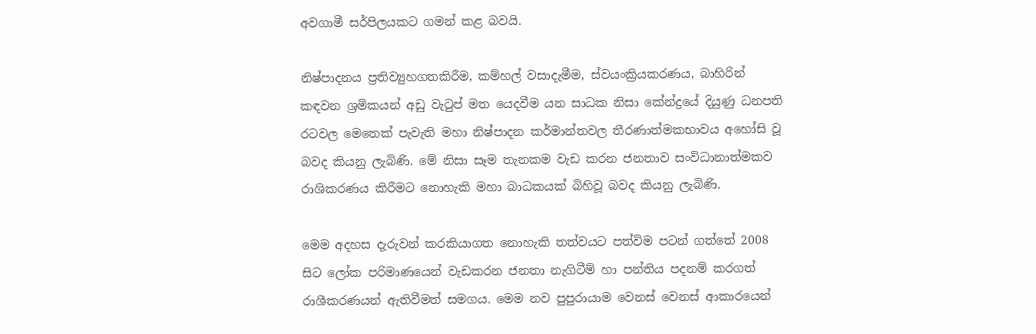අවගාමී සර්පිලයකට ගමන් කළ බවයි.

නිෂ්පාදනය ප්‍රතිව්‍යුහගතකිරීම, කම්හල් වසාදැමීම, ස්වයංක්‍රියකරණය, බාහිරින් කඳවන ශ්‍රමිකයන් අඩු වැටුප් මත යෙදවීම යන සාධක නිසා කේන්ද්‍රයේ දියුණු ධනපති රටවල මෙතෙක් පැවැති මහා නිෂ්පාදන කර්මාන්තවල තීරණාත්මකභාවය අහෝසි වූ බවද කියනු ලැබිණි. මේ නිසා සෑම තැනකම වැඩ කරන ජනතාව සංවිධානාත්මකව රාශිකරණය කිරීමට නොහැකි මහා බාධකයක් බිහිවූ බවද කියනු ලැබිණි.

මෙම අදහස දැරුවන් කරකියාගත නොහැකි තත්වයට පත්විම පටන් ගත්තේ 2008 සිට ලෝක පරිමාණයෙන් වැඩකරන ජනතා නැගිටීම් හා පන්තිය පදනම් කරගත් රාශීකරණයන් ඇතිවීමත් සමගය. මෙම නව පුපුරායාම වෙනස් වෙනස් ආකාරයෙන්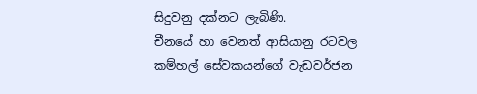සිදුවනු දක්නට ලැබිණි.
චීනයේ හා වෙනත් ආසියානු රටවල කම්හල් සේවකයන්ගේ වැඩවර්ජන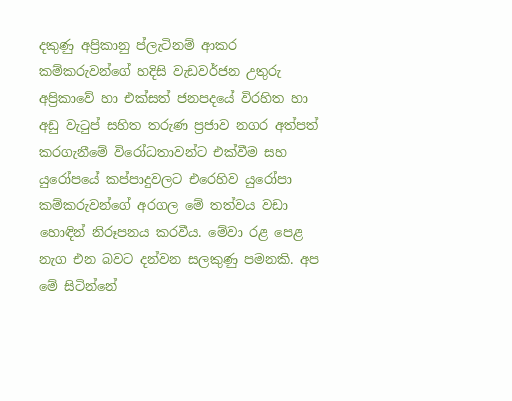දකුණු අප්‍රිකානු ප්ලැටිනම් ආකර කම්කරුවන්ගේ හදිසි වැඩවර්ජන උතුරු අප්‍රිකාවේ හා එක්සත් ජනපදයේ විරහිත හා අඩු වැටුප් සහිත තරුණ ප්‍රජාව නගර අත්පත් කරගැනීමේ විරෝධතාවන්ට එක්වීම සහ යුරෝපයේ කප්පාදුවලට එරෙහිව යුරෝපා කම්කරුවන්ගේ අරගල මේ තත්වය වඩා හොඳින් නිරූපනය කරවීය. මේවා රළ පෙළ නැග එන බවට දන්වන සලකුණු පමනකි. අප මේ සිටින්නේ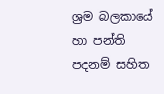ශ්‍රම බලකායේ හා පන්ති පදනම් සහිත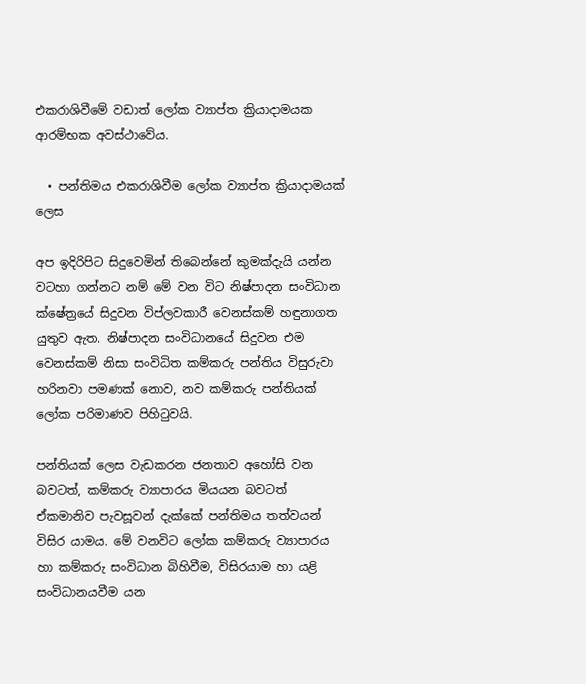එකරාශිවීමේ වඩාත් ලෝක ව්‍යාප්ත ක්‍රියාදාමයක ආරම්භක අවස්ථාවේය.

  • පන්තිමය එකරාශිවීම ලෝක ව්‍යාප්ත ක්‍රියාදාමයක් ලෙස

අප ඉදිරිපිට සිදුවෙමින් තිබෙන්නේ කුමක්දැයි යන්න වටහා ගන්නට නම් මේ වන විට නිෂ්පාදන සංවිධාන ක්ෂේත්‍රයේ සිදුවන විප්ලවකාරී වෙනස්කම් හඳුනාගත යුතුව ඇත. නිෂ්පාදන සංවිධානයේ සිදුවන එම වෙනස්කම් නිසා සංවිධිත කම්කරු පන්තිය විසුරුවා හරිනවා පමණක් නොව, නව කම්කරු පන්තියක් ලෝක පරිමාණව පිහිටුවයි.

පන්තියක් ලෙස වැඩකරන ජනතාව අහෝසි වන බවටත්, කම්කරු ව්‍යාපාරය මියයන බවටත් ඒකමානිව පැවසූවන් දැක්කේ පන්තිමය තත්වයන් විසිර යාමය. මේ වනවිට ලෝක කම්කරු ව්‍යාපාරය හා කම්කරු සංවිධාන බිහිවීම, විසිරයාම හා යළි සංවිධානයවීම යන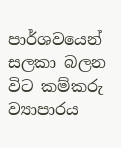පාර්ශවයෙන් සලකා බලන විට කම්කරු ව්‍යාපාරය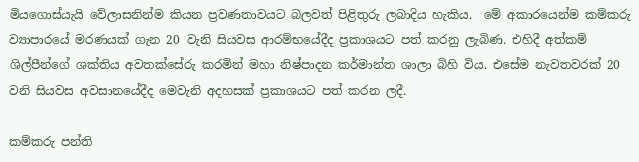මියගොස්යැයි වේලාසනින්ම කියන ප්‍රවණතාවයට බලවත් පිළිතුරු ලබාදිය හැකිය.  මේ අකාරයෙන්ම කම්කරු ව්‍යාපාරයේ මරණයක් ගැන 20 වැනි සියවස ආරම්භයේදීද ප්‍රකාශයට පත් කරනු ලැබිණ. එහිදී අත්කම් ශිල්පීන්ගේ ශක්තිය අවතක්සේරු කරමින් මහා නිෂ්පාදන කර්මාන්ත ශාලා බිහි විය. එසේම නැවතවරක් 20 වනි සියවස අවසානයේදීද මෙවැනි අදහසක් ප්‍රකාශයට පත් කරන ලදී.

කම්කරු පන්ති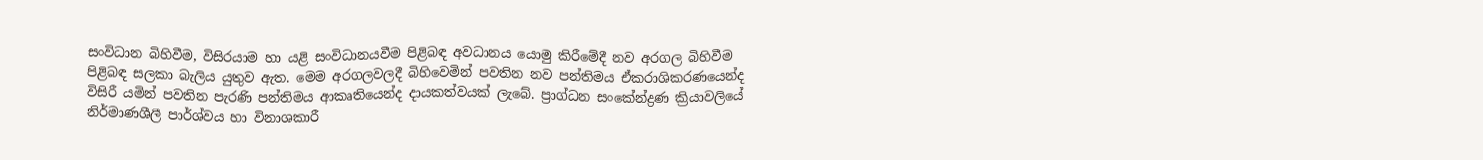සංවිධාන බිහිවීම, විසිරයාම හා යළි සංවිධානයවීම පිළිබඳ අවධානය යොමු කිරීමේදී නව අරගල බිහිවීම පිළිබඳ සලකා බැලිය යුතුව ඇත. මෙම අරගලවලදී බිහිවෙමින් පවතින නව පන්තිමය ඒකරාශිකරණයෙන්ද විසිරී යමින් පවතින පැරණි පන්තිමය ආකෘතියෙන්ද දායකත්වයක් ලැබේ. ප්‍රාග්ධන සංකේන්ද්‍රණ ක්‍රියාවලියේ නිර්මාණශීලී පාර්ශ්වය හා විනාශකාරී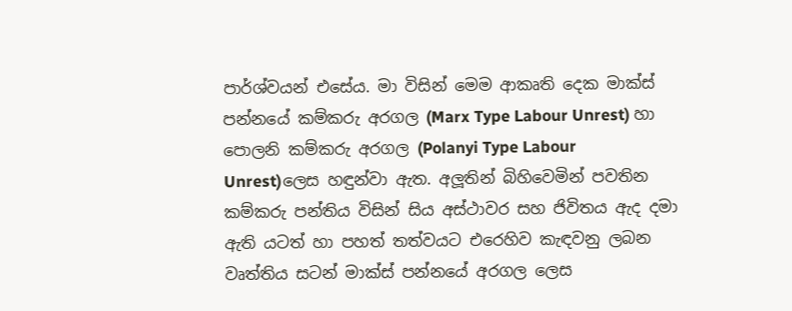පාර්ශ්වයන් එසේය. මා විසින් මෙම ආකෘති දෙක මාක්ස් පන්නයේ කම්කරු අරගල (Marx Type Labour Unrest) හා පොලනි කම්කරු අරගල (Polanyi Type Labour Unrest)ලෙස හඳුන්වා ඇත. අලූතින් බිහිවෙමින් පවතින කම්කරු පන්තිය විසින් සිය අස්ථාවර සහ ජිවිතය ඇද දමා ඇති යටත් හා පහත් තත්වයට එරෙහිව කැඳවනු ලබන වෘත්තිය සටන් මාක්ස් පන්නයේ අරගල ලෙස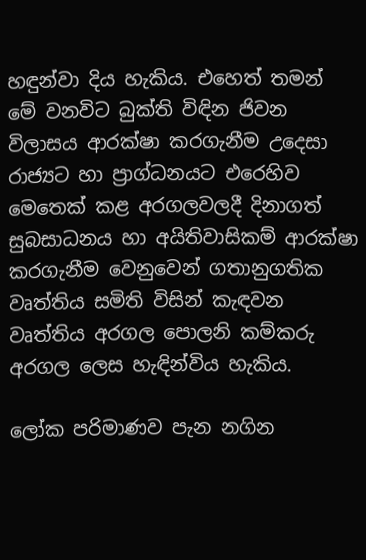හඳුන්වා දිය හැකිය. එහෙත් තමන් මේ වනවිට බුක්ති විඳින ජිවන විලාසය ආරක්ෂා කරගැනීම උදෙසා රාජ්‍යට හා ප්‍රාග්ධනයට එරෙහිව මෙතෙක් කළ අරගලවලදී දිනාගත් සුබසාධනය හා අයිතිවාසිකම් ආරක්ෂා කරගැනීම වෙනුවෙන් ගතානුගතික වෘත්තිය සමිති විසින් කැඳවන වෘත්තිය අරගල පොලනි කම්කරු අරගල ලෙස හැඳින්විය හැකිය.

ලෝක පරිමාණව පැන නගින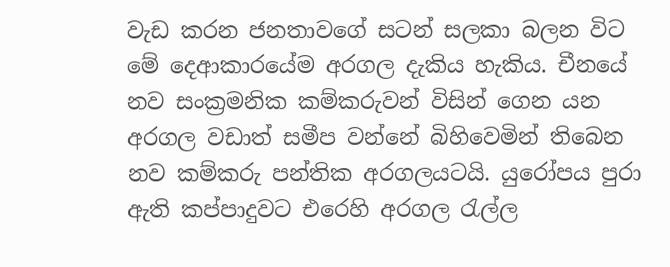වැඩ කරන ජනතාවගේ සටන් සලකා බලන විට මේ දෙආකාරයේම අරගල දැකිය හැකිය. චීනයේ නව සංක්‍රමනික කම්කරුවන් විසින් ගෙන යන අරගල වඩාත් සමීප වන්නේ බිහිවෙමින් තිබෙන නව කම්කරු පන්තික අරගලයටයි. යුරෝපය පුරා ඇති කප්පාදුවට එරෙහි අරගල රැල්ල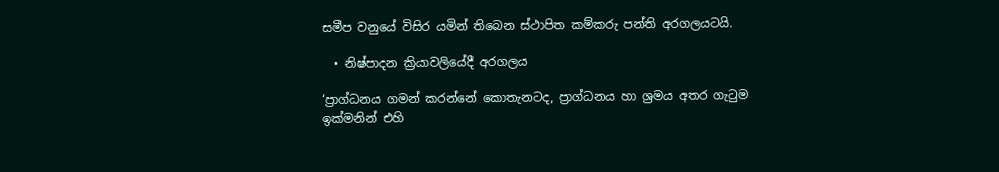සමීප වනුයේ විසිර යමින් තිබෙන ස්ථාපිත කම්කරු පන්ති අරගලයටයි.

  • නිෂ්පාදන ක්‍රියාවලියේදී අරගලය

‘ප්‍රාග්ධනය ගමන් කරන්නේ කොතැනටද, ප්‍රාග්ධනය හා ශ්‍රමය අතර ගැටුම ඉක්මනින් එහි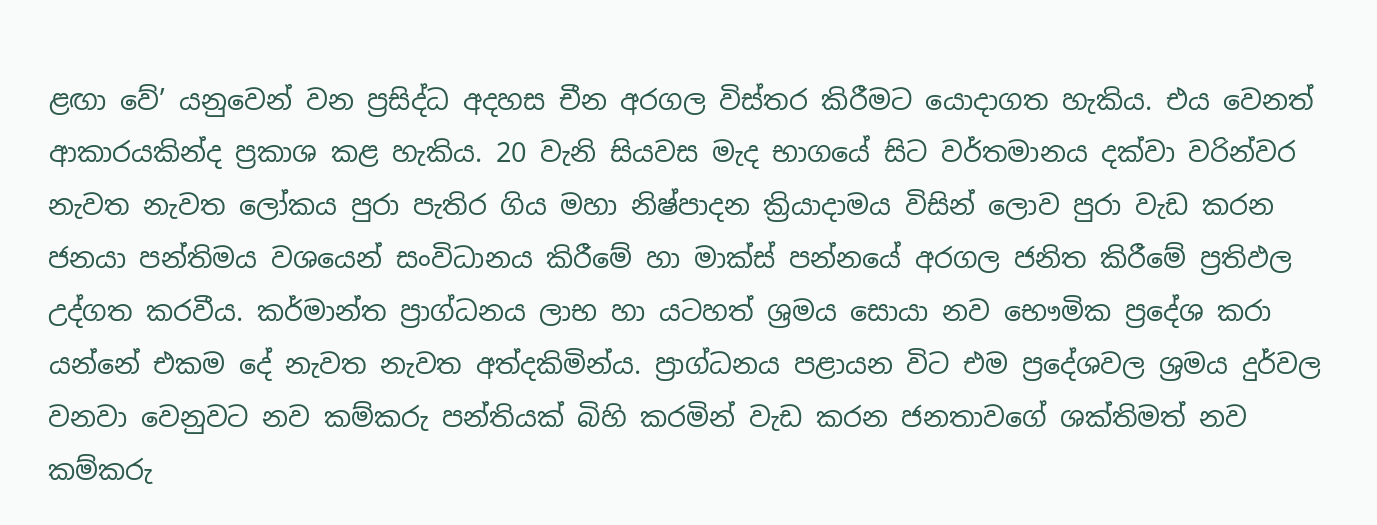ළඟා වේ’ යනුවෙන් වන ප්‍රසිද්ධ අදහස චීන අරගල විස්තර කිරීමට යොදාගත හැකිය. එය වෙනත් ආකාරයකින්ද ප්‍රකාශ කළ හැකිය. 20 වැනි සියවස මැද භාගයේ සිට වර්තමානය දක්වා වරින්වර නැවත නැවත ලෝකය පුරා පැතිර ගිය මහා නිෂ්පාදන ක්‍රියාදාමය විසින් ලොව පුරා වැඩ කරන ජනයා පන්තිමය වශයෙන් සංවිධානය කිරීමේ හා මාක්ස් පන්නයේ අරගල ජනිත කිරීමේ ප්‍රතිඵල උද්ගත කරවීය. කර්මාන්ත ප්‍රාග්ධනය ලාභ හා යටහත් ශ්‍රමය සොයා නව භෞමික ප්‍රදේශ කරා යන්නේ එකම දේ නැවත නැවත අත්දකිමින්ය. ප්‍රාග්ධනය පළායන විට එම ප්‍රදේශවල ශ්‍රමය දුර්වල වනවා වෙනුවට නව කම්කරු පන්තියක් බිහි කරමින් වැඩ කරන ජනතාවගේ ශක්තිමත් නව කම්කරු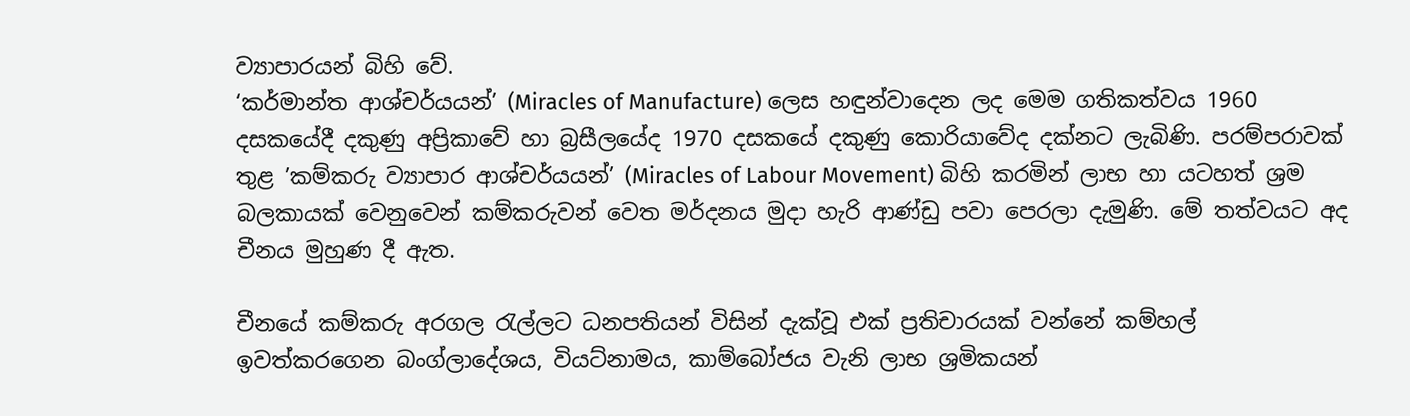ව්‍යාපාරයන් බිහි වේ.
‘කර්මාන්ත ආශ්චර්යයන්’ (Miracles of Manufacture) ලෙස හඳුන්වාදෙන ලද මෙම ගතිකත්වය 1960 දසකයේදී දකුණු අප්‍රිකාවේ හා බ්‍රසීලයේද 1970 දසකයේ දකුණු කොරියාවේද දක්නට ලැබිණි. පරම්පරාවක් තුළ ’කම්කරු ව්‍යාපාර ආශ්චර්යයන්’ (Miracles of Labour Movement) බිහි කරමින් ලාභ හා යටහත් ශ්‍රම බලකායක් වෙනුවෙන් කම්කරුවන් වෙත මර්දනය මුදා හැරි ආණ්ඩු පවා පෙරලා දැමුණි. මේ තත්වයට අද චීනය මුහුණ දී ඇත.

චීනයේ කම්කරු අරගල රැල්ලට ධනපතියන් විසින් දැක්වූ එක් ප්‍රතිචාරයක් වන්නේ කම්හල් ඉවත්කරගෙන බංග්ලාදේශය, වියට්නාමය, කාම්බෝජය වැනි ලාභ ශ්‍රමිකයන්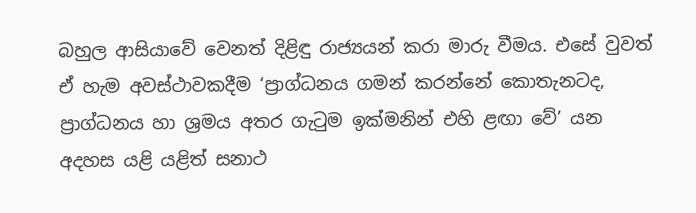බහුල ආසියාවේ වෙනත් දිළිඳු රාජ්‍යයන් කරා මාරු වීමය. එසේ වුවත් ඒ හැම අවස්ථාවකදීම ‘ප්‍රාග්ධනය ගමන් කරන්නේ කොතැනටද, ප්‍රාග්ධනය හා ශ්‍රමය අතර ගැටුම ඉක්මනින් එහි ළඟා වේ’ යන අදහස යළි යළිත් සනාථ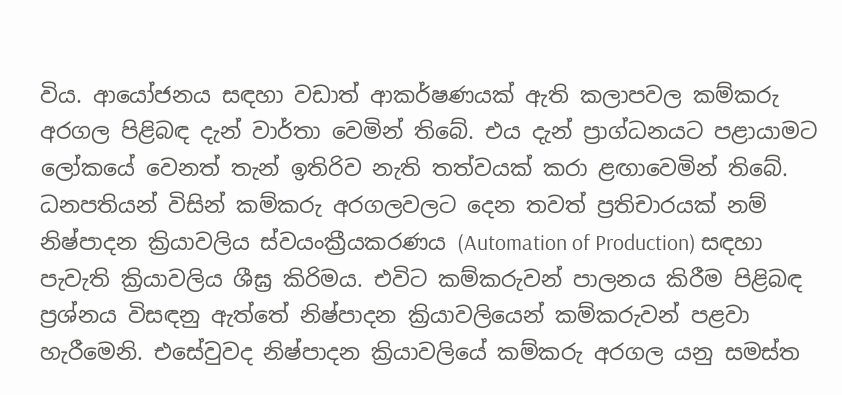විය. ආයෝජනය සඳහා වඩාත් ආකර්ෂණයක් ඇති කලාපවල කම්කරු අරගල පිළිබඳ දැන් වාර්තා වෙමින් තිබේ. එය දැන් ප්‍රාග්ධනයට පළායාමට ලෝකයේ වෙනත් තැන් ඉතිරිව නැති තත්වයක් කරා ළඟාවෙමින් තිබේ.
ධනපතියන් විසින් කම්කරු අරගලවලට දෙන තවත් ප්‍රතිචාරයක් නම් නිෂ්පාදන ක්‍රියාවලිය ස්වයංක්‍රීයකරණය (Automation of Production) සඳහා පැවැති ක්‍රියාවලිය ශීඝ්‍ර කිරිමය. එවිට කම්කරුවන් පාලනය කිරීම පිළිබඳ ප්‍රශ්නය විසඳනු ඇත්තේ නිෂ්පාදන ක්‍රියාවලියෙන් කම්කරුවන් පළවා හැරීමෙනි. එසේවුවද නිෂ්පාදන ක්‍රියාවලියේ කම්කරු අරගල යනු සමස්ත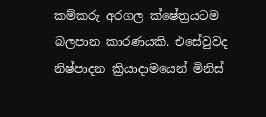කම්කරු අරගල ක්ෂේත්‍රයටම බලපාන කාරණයකි. එසේවුවද නිෂ්පාදන ක්‍රියාදාමයෙන් මිනිස්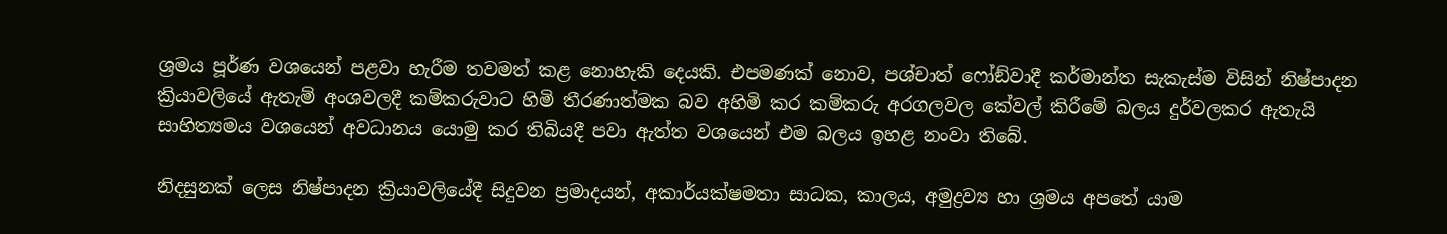ශ්‍රමය පූර්ණ වශයෙන් පළවා හැරීම තවමත් කළ නොහැකි දෙයකි. එපමණක් නොව, පශ්චාත් ෆෝඞ්වාදී කර්මාන්ත සැකැස්ම විසින් නිෂ්පාදන ක්‍රියාවලියේ ඇතැම් අංශවලදී කම්කරුවාට හිමි තීරණාත්මක බව අහිමි කර කම්කරු අරගලවල කේවල් කිරීමේ බලය දුර්වලකර ඇතැයි සාහිත්‍යමය වශයෙන් අවධානය යොමු කර තිබියදී පවා ඇත්ත වශයෙන් එම බලය ඉහළ නංවා තිබේ.

නිදසුනක් ලෙස නිෂ්පාදන ක්‍රියාවලියේදී සිදුවන ප්‍රමාදයන්, අකාර්යක්ෂමතා සාධක, කාලය, අමුද්‍රව්‍ය හා ශ්‍රමය අපතේ යාම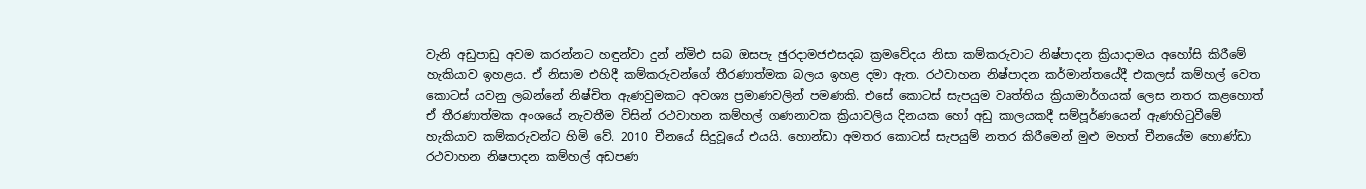වැනි අඩුපාඩු අවම කරන්නට හඳුන්වා දුන් න්‍මිඑ සබ ඔසපැ ඡුරදාමජඑසදබ ක්‍රමවේදය නිසා කම්කරුවාට නිෂ්පාදන ක්‍රියාදාමය අහෝසි කිරීමේ හැකියාව ඉහළය. ඒ නිසාම එහිදී කම්කරුවන්ගේ තීරණාත්මක බලය ඉහළ දමා ඇත. රථවාහන නිෂ්පාදන කර්මාන්තයේදී එකලස් කම්හල් වෙත කොටස් යවනු ලබන්නේ නිෂ්චිත ඇණවුමකට අවශ්‍ය ප්‍රමාණවලින් පමණකි. එසේ කොටස් සැපයුම වෘත්තිය ක්‍රියාමාර්ගයක් ලෙස නතර කළහොත් ඒ තීරණාත්මක අංශයේ නැවතීම විසින් රථවාහන කම්හල් ගණනාවක ක්‍රියාවලිය දිනයක හෝ අඩු කාලයකදී සම්පූර්ණයෙන් ඇණහිටුවීමේ හැකියාව කම්කරුවන්ට හිමි වේ. 2010 චීනයේ සිදුවූයේ එයයි. හොන්ඩා අමතර කොටස් සැපයුම් නතර කිරීමෙන් මුළු මහත් චීනයේම හොණ්ඩා රථවාහන නිෂපාදන කම්හල් අඩපණ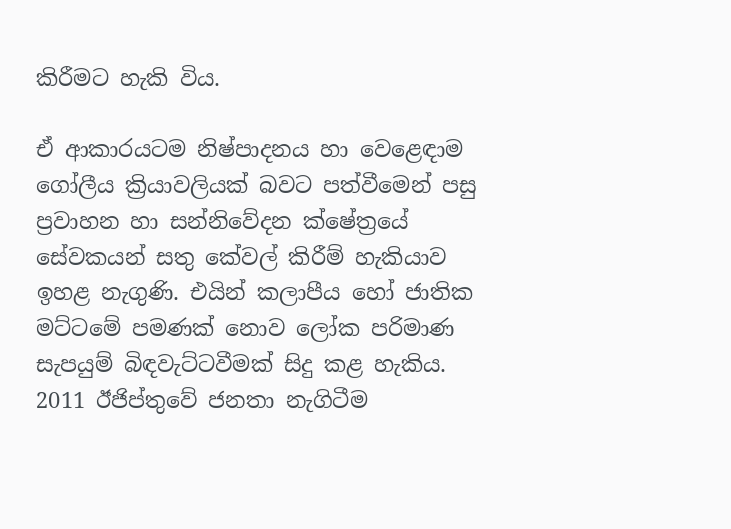කිරීමට හැකි විය.

ඒ ආකාරයටම නිෂ්පාදනය හා වෙළෙඳාම ගෝලීය ක්‍රියාවලියක් බවට පත්වීමෙන් පසු ප්‍රවාහන හා සන්නිවේදන ක්ෂේත්‍රයේ සේවකයන් සතු කේවල් කිරීම් හැකියාව ඉහළ නැගුණි. එයින් කලාපීය හෝ ජාතික මට්ටමේ පමණක් නොව ලෝක පරිමාණ සැපයුම් බිඳවැට්ටවීමක් සිදු කළ හැකිය. 2011 ඊජිප්තුවේ ජනතා නැගිටීම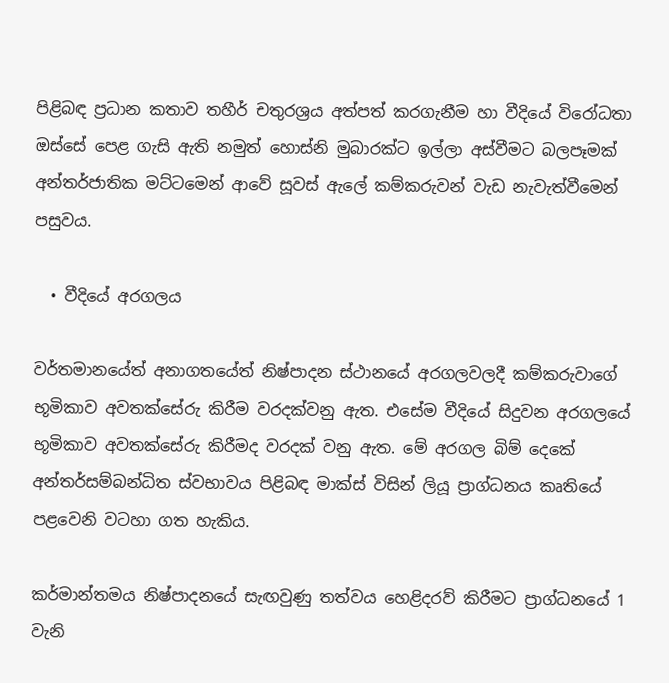පිළිබඳ ප්‍රධාන කතාව තහීර් චතුරශ්‍රය අත්පත් කරගැනීම හා වීදියේ විරෝධතා ඔස්සේ පෙළ ගැසි ඇති නමුත් හොස්නි මුබාරක්ට ඉල්ලා අස්වීමට බලපෑමක් අන්තර්ජාතික මට්ටමෙන් ආවේ සූවස් ඇලේ කම්කරුවන් වැඩ නැවැත්වීමෙන් පසුවය.

  • වීදියේ අරගලය

වර්තමානයේත් අනාගතයේත් නිෂ්පාදන ස්ථානයේ අරගලවලදී කම්කරුවාගේ භූමිකාව අවතක්සේරු කිරීම වරදක්වනු ඇත. එසේම වීදියේ සිදුවන අරගලයේ භූමිකාව අවතක්සේරු කිරීමද වරදක් වනු ඇත. මේ අරගල බිම් දෙකේ අන්තර්සම්බන්ධිත ස්වභාවය පිළිබඳ මාක්ස් විසින් ලියූ ප්‍රාග්ධනය කෘතියේ පළවෙනි වටහා ගත හැකිය.

කර්මාන්තමය නිෂ්පාදනයේ සැඟවුණු තත්වය හෙළිදරව් කිරීමට ප්‍රාග්ධනයේ 1 වැනි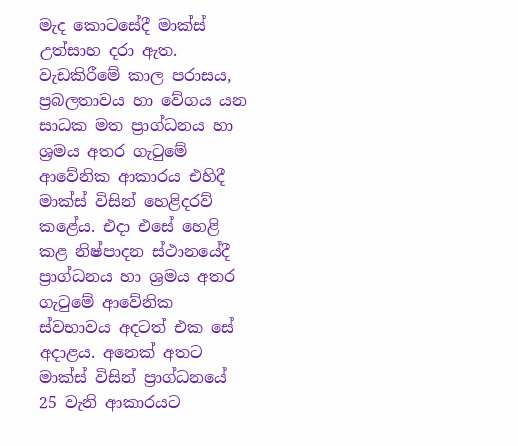මැද කොටසේදී මාක්ස් උත්සාහ දරා ඇත. වැඩකිරීමේ කාල පරාසය, ප්‍රබලතාවය හා වේගය යන සාධක මත ප්‍රාග්ධනය හා ශ්‍රමය අතර ගැටුමේ ආවේනික ආකාරය එහිදී මාක්ස් විසින් හෙළිදරව් කළේය. එදා එසේ හෙළි කළ නිෂ්පාදන ස්ථානයේදී ප්‍රාග්ධනය හා ශ්‍රමය අතර ගැටුමේ ආවේනික ස්වභාවය අදටත් එක සේ අදාළය. අනෙක් අතට මාක්ස් විසින් ප්‍රාග්ධනයේ 25 වැනි ආකාරයට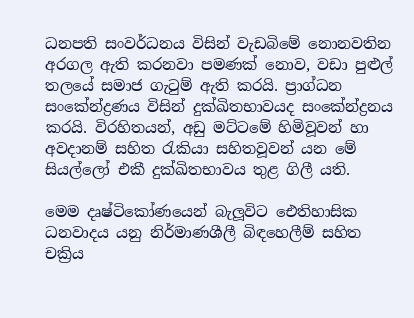ධනපති සංවර්ධනය විසින් වැඩබිමේ නොනවතින අරගල ඇති කරනවා පමණක් නොව, වඩා පුළුල් තලයේ සමාජ ගැටුම් ඇති කරයි. ප්‍රාග්ධන සංකේන්ද්‍රණය විසින් දුක්ඛිතභාවයද සංකේන්ද්‍රනය කරයි. විරහිතයන්, අඩු මට්ටමේ හිමිවූවන් හා අවදානම් සහිත රැකියා සහිතවූවන් යන මේ සියල්ලෝ එකී දුක්ඛිතභාවය තුළ ගිලී යති.

මෙම දෘෂ්ටිකෝණයෙන් බැලූවිට ඓතිහාසික ධනවාදය යනු නිර්මාණශීලී බිඳහෙලීම් සහිත චක්‍රිය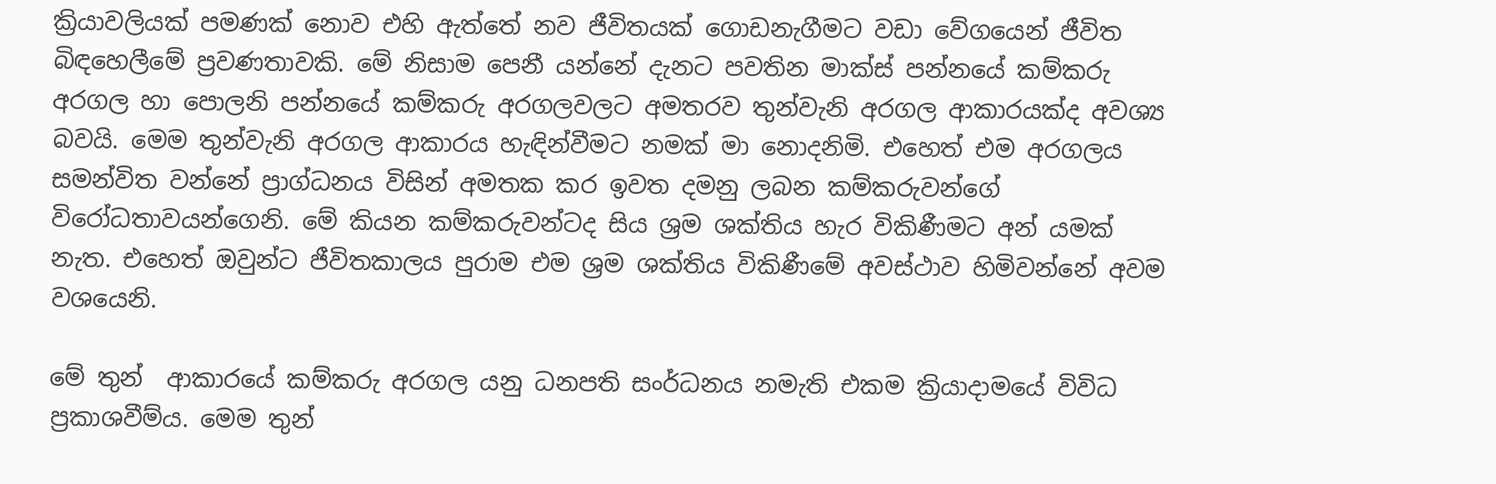ක්‍රියාවලියක් පමණක් නොව එහි ඇත්තේ නව ජීවිතයක් ගොඩනැගීමට වඩා වේගයෙන් ජීවිත බිඳහෙලීමේ ප්‍රවණතාවකි. මේ නිසාම පෙනී යන්නේ දැනට පවතින මාක්ස් පන්නයේ කම්කරු අරගල හා පොලනි පන්නයේ කම්කරු අරගලවලට අමතරව තුන්වැනි අරගල ආකාරයක්ද අවශ්‍ය බවයි. මෙම තුන්වැනි අරගල ආකාරය හැඳින්වීමට නමක් මා නොදනිමි. එහෙත් එම අරගලය සමන්විත වන්නේ ප්‍රාග්ධනය විසින් අමතක කර ඉවත දමනු ලබන කම්කරුවන්ගේ විරෝධතාවයන්ගෙනි. මේ කියන කම්කරුවන්ටද සිය ශ්‍රම ශක්තිය හැර විකිණීමට අන් යමක් නැත. එහෙත් ඔවුන්ට ජීවිතකාලය පුරාම එම ශ්‍රම ශක්තිය විකිණීමේ අවස්ථාව හිමිවන්නේ අවම වශයෙනි.

මේ තුන්  ආකාරයේ කම්කරු අරගල යනු ධනපති සංර්ධනය නමැති එකම ක්‍රියාදාමයේ විවිධ ප්‍රකාශවීම්ය. මෙම තුන්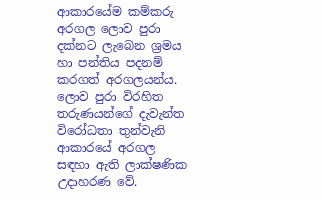ආකාරයේම කම්කරු අරගල ලොව පුරා දක්නට ලැබෙන ශ්‍රමය හා පන්තිය පදනම් කරගත් අරගලයන්ය. ලොව පුරා විරහිත තරුණයන්ගේ දැවැන්ත විරෝධතා තුන්වැනි ආකාරයේ අරගල සඳහා ඇති ලාක්ෂණික උදාහරණ වේ.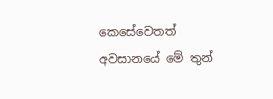කෙසේවෙතත් අවසානයේ මේ තුන්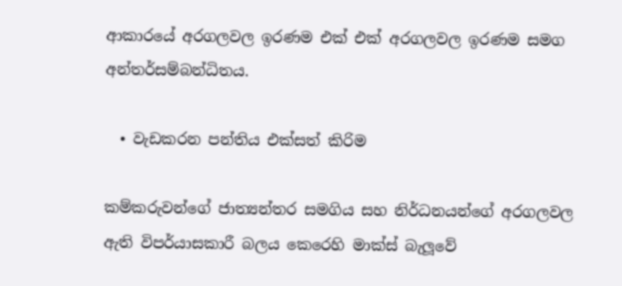ආකාරයේ අරගලවල ඉරණම එක් එක් අරගලවල ඉරණම සමග අන්තර්සම්බන්ධිතය.

  • වැඩකරන පන්තිය එක්සත් කිරිම

කම්කරුවන්ගේ ජාත්‍යන්තර සමගිය සහ නිර්ධනයන්ගේ අරගලවල ඇති විපර්යාසකාරී බලය කෙරෙහි මාක්ස් බැලූවේ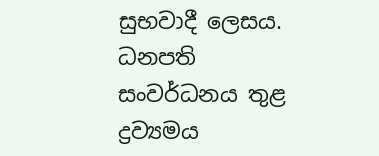සුභවාදී ලෙසය. ධනපති සංවර්ධනය තුළ ද්‍රව්‍යමය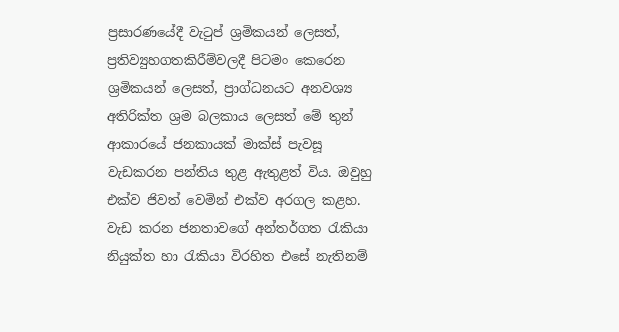ප්‍රසාරණයේදී වැටුප් ශ්‍රමිකයන් ලෙසත්, ප්‍රතිව්‍යුහගතකිරීම්වලදී පිටමං කෙරෙන ශ්‍රමිකයන් ලෙසත්, ප්‍රාග්ධනයට අනවශ්‍ය අතිරික්ත ශ්‍රම බලකාය ලෙසත් මේ තුන් ආකාරයේ ජනකායක් මාක්ස් පැවසූ වැඩකරන පන්තිය තුළ ඇතුළත් විය. ඔවුහු එක්ව ජිවත් වෙමින් එක්ව අරගල කළහ.
වැඩ කරන ජනතාවගේ අන්තර්ගත රැකියා නියුක්ත හා රැකියා විරහිත එසේ නැතිනම්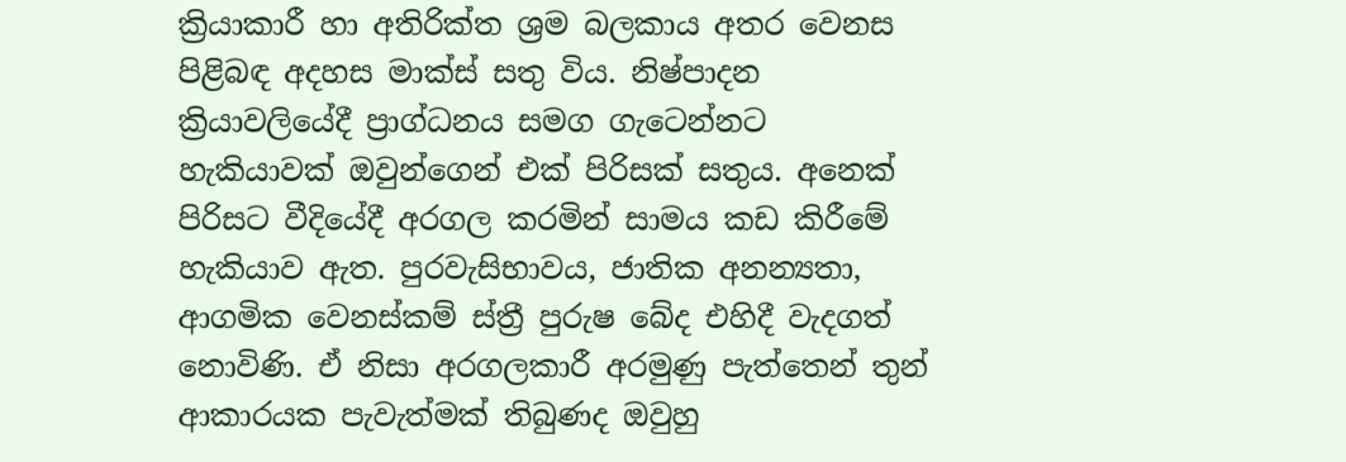ක්‍රියාකාරී හා අතිරික්ත ශ්‍රම බලකාය අතර වෙනස පිළිබඳ අදහස මාක්ස් සතු විය. නිෂ්පාදන ක්‍රියාවලියේදී ප්‍රාග්ධනය සමග ගැටෙන්නට හැකියාවක් ඔවුන්ගෙන් එක් පිරිසක් සතුය. අනෙක් පිරිසට වීදියේදී අරගල කරමින් සාමය කඩ කිරීමේ හැකියාව ඇත. පුරවැසිභාවය, ජාතික අනන්‍යතා, ආගමික වෙනස්කම් ස්ත්‍රී පුරුෂ බේද එහිදී වැදගත් නොවිණි. ඒ නිසා අරගලකාරී අරමුණු පැත්තෙන් තුන් ආකාරයක පැවැත්මක් තිබුණද ඔවුහු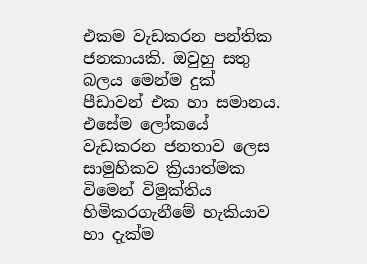එකම වැඩකරන පන්තික ජනකායකි. ඔවුහු සතු බලය මෙන්ම දුක් පීඩාවන් එක හා සමානය. එසේම ලෝකයේ වැඩකරන ජනතාව ලෙස සාමුහිකව ක්‍රියාත්මක විමෙන් විමුක්තිය හිමිකරගැනීමේ හැකියාව හා දැක්ම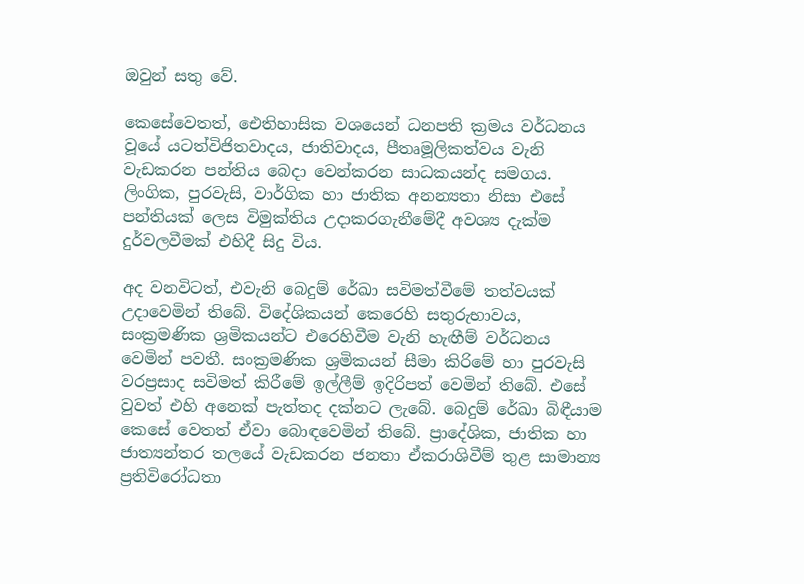ඔවුන් සතු වේ.

කෙසේවෙතත්, ඓතිහාසික වශයෙන් ධනපති ක්‍රමය වර්ධනය වූයේ යටත්විජිතවාදය, ජාතිවාදය, පීතෘමූලිකත්වය වැනි වැඩකරන පන්තිය බෙදා වෙන්කරන සාධකයන්ද සමගය. ලිංගික, පුරවැසි, වාර්ගික හා ජාතික අනන්‍යතා නිසා එසේ පන්තියක් ලෙස විමුක්තිය උදාකරගැනීමේදී අවශ්‍ය දැක්ම දුර්වලවීමක් එහිදී සිදු විය.

අද වනවිටත්, එවැනි බෙදුම් රේඛා සවිමත්වීමේ තත්වයක් උදාවෙමින් තිබේ. විදේශිකයන් කෙරෙහි සතුරුභාවය, සංක්‍රමණික ශ්‍රමිකයන්ට එරෙහිවීම වැනි හැඟීම් වර්ධනය වෙමින් පවතී. සංක්‍රමණික ශ්‍රමිකයන් සීමා කිරිමේ හා පුරවැසි වරප්‍රසාද සවිමත් කිරීමේ ඉල්ලීම් ඉදිරිපත් වෙමින් තිබේ. එසේ වුවත් එහි අනෙක් පැත්තද දක්නට ලැබේ. බෙදුම් රේඛා බිඳීයාම කෙසේ වෙතත් ඒවා බොඳවෙමින් තිබේ. ප්‍රාදේශික, ජාතික හා ජාත්‍යන්තර තලයේ වැඩකරන ජනතා ඒකරාශිවීම් තුළ සාමාන්‍ය ප්‍රතිවිරෝධතා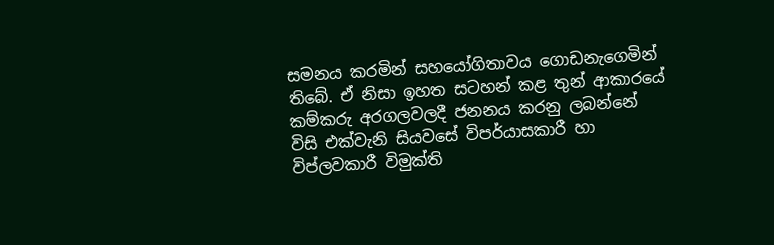සමනය කරමින් සහයෝගිතාවය ගොඩනැගෙමින් තිබේ. ඒ නිසා ඉහත සටහන් කළ තුන් ආකාරයේ කම්කරු අරගලවලදී ජනනය කරනු ලබන්නේ විසි එක්වැනි සියවසේ විපර්යාසකාරී හා විප්ලවකාරී විමුක්ති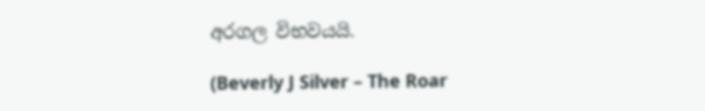අරගල විභවයයි.

(Beverly J Silver – The Roar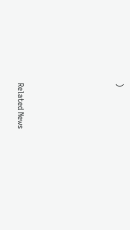)






Related News